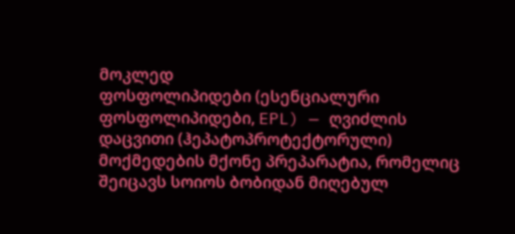მოკლედ
ფოსფოლიპიდები (ესენციალური ფოსფოლიპიდები, EPL) — ღვიძლის დაცვითი (ჰეპატოპროტექტორული) მოქმედების მქონე პრეპარატია, რომელიც შეიცავს სოიოს ბობიდან მიღებულ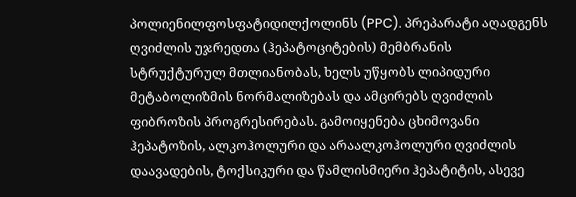პოლიენილფოსფატიდილქოლინს (PPC). პრეპარატი აღადგენს ღვიძლის უჯრედთა (ჰეპატოციტების) მემბრანის სტრუქტურულ მთლიანობას, ხელს უწყობს ლიპიდური მეტაბოლიზმის ნორმალიზებას და ამცირებს ღვიძლის ფიბროზის პროგრესირებას. გამოიყენება ცხიმოვანი ჰეპატოზის, ალკოჰოლური და არაალკოჰოლური ღვიძლის დაავადების, ტოქსიკური და წამლისმიერი ჰეპატიტის, ასევე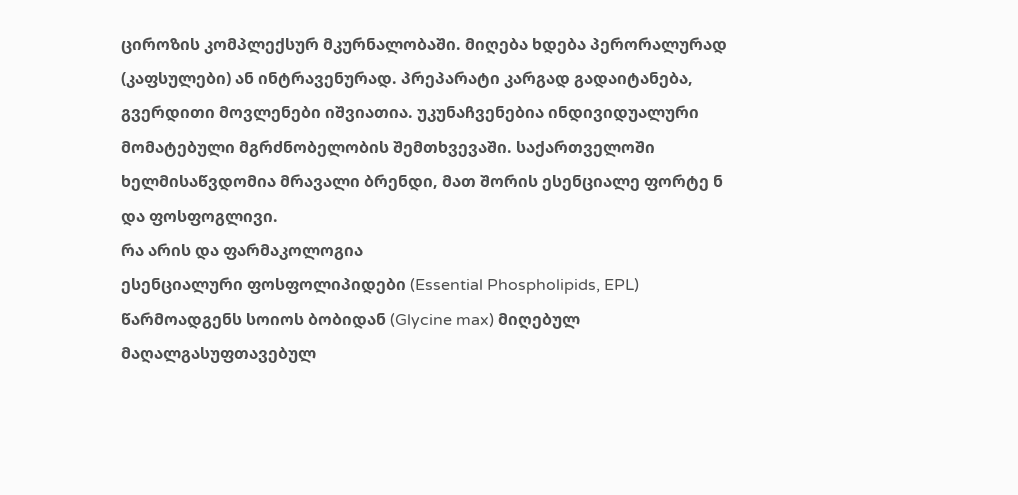ციროზის კომპლექსურ მკურნალობაში. მიღება ხდება პერორალურად (კაფსულები) ან ინტრავენურად. პრეპარატი კარგად გადაიტანება, გვერდითი მოვლენები იშვიათია. უკუნაჩვენებია ინდივიდუალური მომატებული მგრძნობელობის შემთხვევაში. საქართველოში ხელმისაწვდომია მრავალი ბრენდი, მათ შორის ესენციალე ფორტე ნ და ფოსფოგლივი.
რა არის და ფარმაკოლოგია
ესენციალური ფოსფოლიპიდები (Essential Phospholipids, EPL) წარმოადგენს სოიოს ბობიდან (Glycine max) მიღებულ მაღალგასუფთავებულ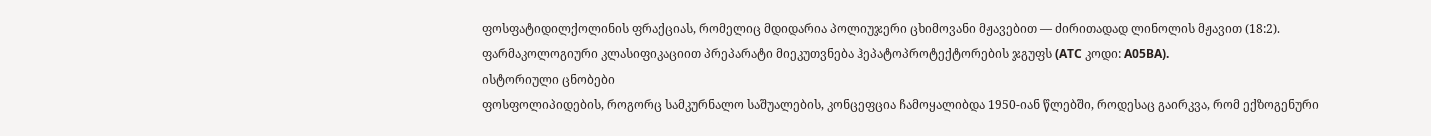ფოსფატიდილქოლინის ფრაქციას, რომელიც მდიდარია პოლიუჯერი ცხიმოვანი მჟავებით — ძირითადად ლინოლის მჟავით (18:2). ფარმაკოლოგიური კლასიფიკაციით პრეპარატი მიეკუთვნება ჰეპატოპროტექტორების ჯგუფს (ATC კოდი: A05BA).
ისტორიული ცნობები
ფოსფოლიპიდების, როგორც სამკურნალო საშუალების, კონცეფცია ჩამოყალიბდა 1950-იან წლებში, როდესაც გაირკვა, რომ ექზოგენური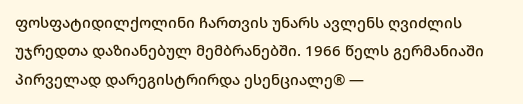ფოსფატიდილქოლინი ჩართვის უნარს ავლენს ღვიძლის უჯრედთა დაზიანებულ მემბრანებში. 1966 წელს გერმანიაში პირველად დარეგისტრირდა ესენციალე® —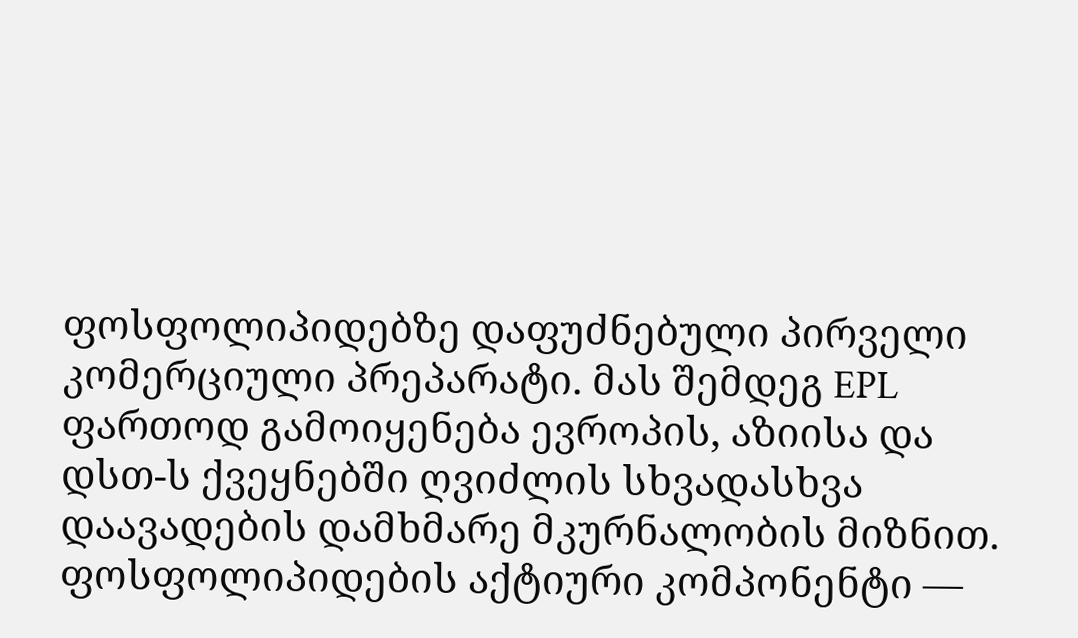ფოსფოლიპიდებზე დაფუძნებული პირველი კომერციული პრეპარატი. მას შემდეგ EPL ფართოდ გამოიყენება ევროპის, აზიისა და დსთ-ს ქვეყნებში ღვიძლის სხვადასხვა დაავადების დამხმარე მკურნალობის მიზნით.
ფოსფოლიპიდების აქტიური კომპონენტი —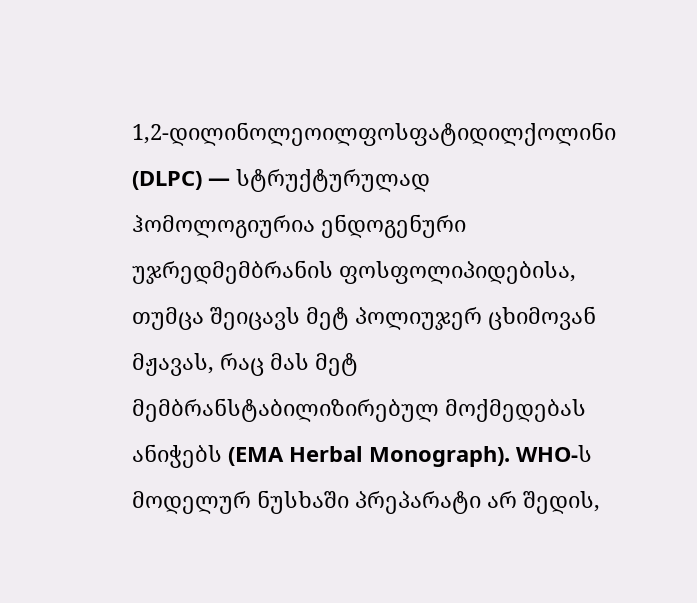1,2-დილინოლეოილფოსფატიდილქოლინი (DLPC) — სტრუქტურულად ჰომოლოგიურია ენდოგენური უჯრედმემბრანის ფოსფოლიპიდებისა, თუმცა შეიცავს მეტ პოლიუჯერ ცხიმოვან მჟავას, რაც მას მეტ მემბრანსტაბილიზირებულ მოქმედებას ანიჭებს (EMA Herbal Monograph). WHO-ს მოდელურ ნუსხაში პრეპარატი არ შედის,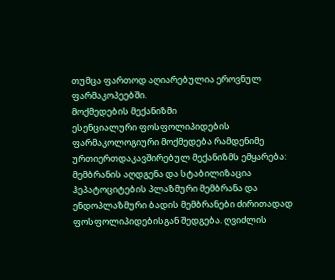თუმცა ფართოდ აღიარებულია ეროვნულ ფარმაკოპეებში.
მოქმედების მექანიზმი
ესენციალური ფოსფოლიპიდების ფარმაკოლოგიური მოქმედება რამდენიმე ურთიერთდაკავშირებულ მექანიზმს ემყარება:
მემბრანის აღდგენა და სტაბილიზაცია
ჰეპატოციტების პლაზმური მემბრანა და ენდოპლაზმური ბადის მემბრანები ძირითადად ფოსფოლიპიდებისგან შედგება. ღვიძლის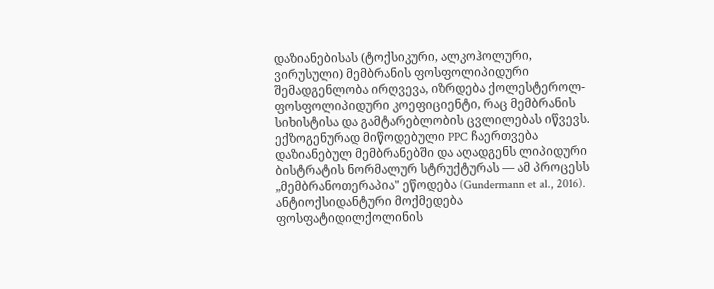დაზიანებისას (ტოქსიკური, ალკოჰოლური, ვირუსული) მემბრანის ფოსფოლიპიდური შემადგენლობა ირღვევა, იზრდება ქოლესტეროლ-ფოსფოლიპიდური კოეფიციენტი, რაც მემბრანის სიხისტისა და გამტარებლობის ცვლილებას იწვევს. ექზოგენურად მიწოდებული PPC ჩაერთვება დაზიანებულ მემბრანებში და აღადგენს ლიპიდური ბისტრატის ნორმალურ სტრუქტურას — ამ პროცესს „მემბრანოთერაპია" ეწოდება (Gundermann et al., 2016).
ანტიოქსიდანტური მოქმედება
ფოსფატიდილქოლინის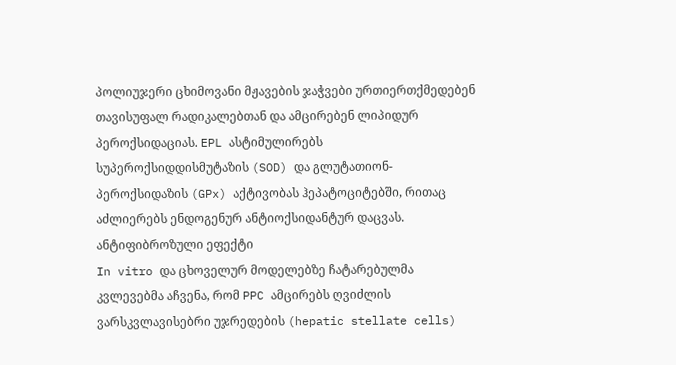პოლიუჯერი ცხიმოვანი მჟავების ჯაჭვები ურთიერთქმედებენ თავისუფალ რადიკალებთან და ამცირებენ ლიპიდურ პეროქსიდაციას. EPL ასტიმულირებს სუპეროქსიდდისმუტაზის (SOD) და გლუტათიონ-პეროქსიდაზის (GPx) აქტივობას ჰეპატოციტებში, რითაც აძლიერებს ენდოგენურ ანტიოქსიდანტურ დაცვას.
ანტიფიბროზული ეფექტი
In vitro და ცხოველურ მოდელებზე ჩატარებულმა კვლევებმა აჩვენა, რომ PPC ამცირებს ღვიძლის ვარსკვლავისებრი უჯრედების (hepatic stellate cells)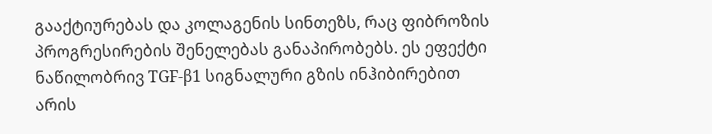გააქტიურებას და კოლაგენის სინთეზს, რაც ფიბროზის პროგრესირების შენელებას განაპირობებს. ეს ეფექტი ნაწილობრივ TGF-β1 სიგნალური გზის ინჰიბირებით არის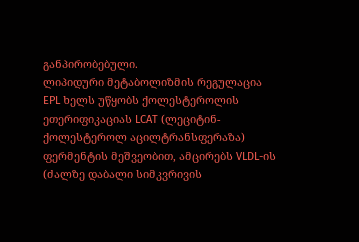განპირობებული.
ლიპიდური მეტაბოლიზმის რეგულაცია
EPL ხელს უწყობს ქოლესტეროლის ეთერიფიკაციას LCAT (ლეციტინ-ქოლესტეროლ აცილტრანსფერაზა) ფერმენტის მეშვეობით, ამცირებს VLDL-ის (ძალზე დაბალი სიმკვრივის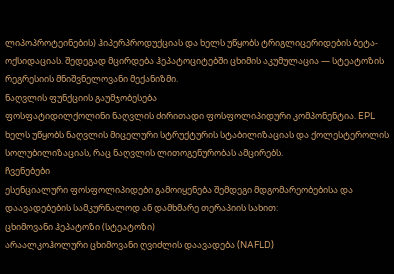ლიპოპროტეინების) ჰიპერპროდუქციას და ხელს უწყობს ტრიგლიცერიდების ბეტა-ოქსიდაციას. შედეგად მცირდება ჰეპატოციტებში ცხიმის აკუმულაცია — სტეატოზის რეგრესიის მნიშვნელოვანი მექანიზმი.
ნაღვლის ფუნქციის გაუმჯობესება
ფოსფატიდილქოლინი ნაღვლის ძირითადი ფოსფოლიპიდური კომპონენტია. EPL ხელს უწყობს ნაღვლის მიცელური სტრუქტურის სტაბილიზაციას და ქოლესტეროლის სოლუბილიზაციას, რაც ნაღვლის ლითოგენურობას ამცირებს.
ჩვენებები
ესენციალური ფოსფოლიპიდები გამოიყენება შემდეგი მდგომარეობებისა და დაავადებების სამკურნალოდ ან დამხმარე თერაპიის სახით:
ცხიმოვანი ჰეპატოზი (სტეატოზი)
არაალკოჰოლური ცხიმოვანი ღვიძლის დაავადება (NAFLD)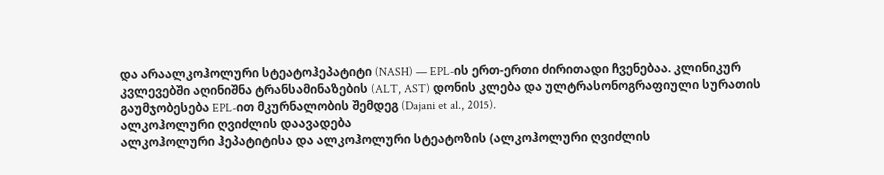და არაალკოჰოლური სტეატოჰეპატიტი (NASH) — EPL-ის ერთ-ერთი ძირითადი ჩვენებაა. კლინიკურ კვლევებში აღინიშნა ტრანსამინაზების (ALT, AST) დონის კლება და ულტრასონოგრაფიული სურათის გაუმჯობესება EPL-ით მკურნალობის შემდეგ (Dajani et al., 2015).
ალკოჰოლური ღვიძლის დაავადება
ალკოჰოლური ჰეპატიტისა და ალკოჰოლური სტეატოზის (ალკოჰოლური ღვიძლის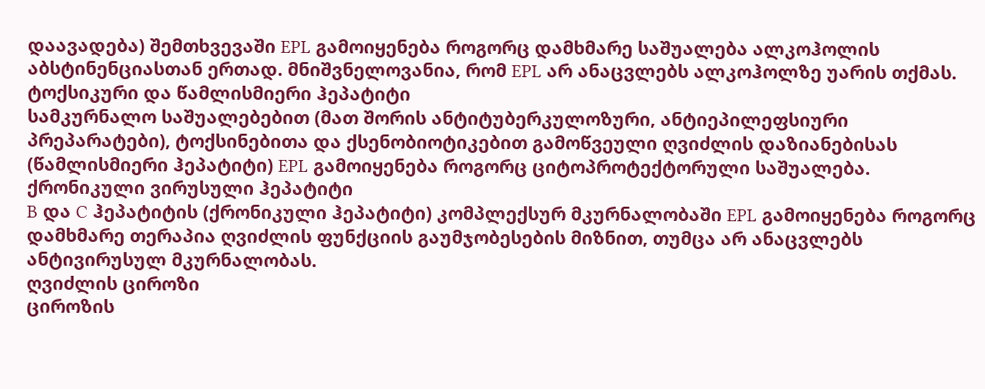დაავადება) შემთხვევაში EPL გამოიყენება როგორც დამხმარე საშუალება ალკოჰოლის აბსტინენციასთან ერთად. მნიშვნელოვანია, რომ EPL არ ანაცვლებს ალკოჰოლზე უარის თქმას.
ტოქსიკური და წამლისმიერი ჰეპატიტი
სამკურნალო საშუალებებით (მათ შორის ანტიტუბერკულოზური, ანტიეპილეფსიური პრეპარატები), ტოქსინებითა და ქსენობიოტიკებით გამოწვეული ღვიძლის დაზიანებისას (წამლისმიერი ჰეპატიტი) EPL გამოიყენება როგორც ციტოპროტექტორული საშუალება.
ქრონიკული ვირუსული ჰეპატიტი
B და C ჰეპატიტის (ქრონიკული ჰეპატიტი) კომპლექსურ მკურნალობაში EPL გამოიყენება როგორც დამხმარე თერაპია ღვიძლის ფუნქციის გაუმჯობესების მიზნით, თუმცა არ ანაცვლებს ანტივირუსულ მკურნალობას.
ღვიძლის ციროზი
ციროზის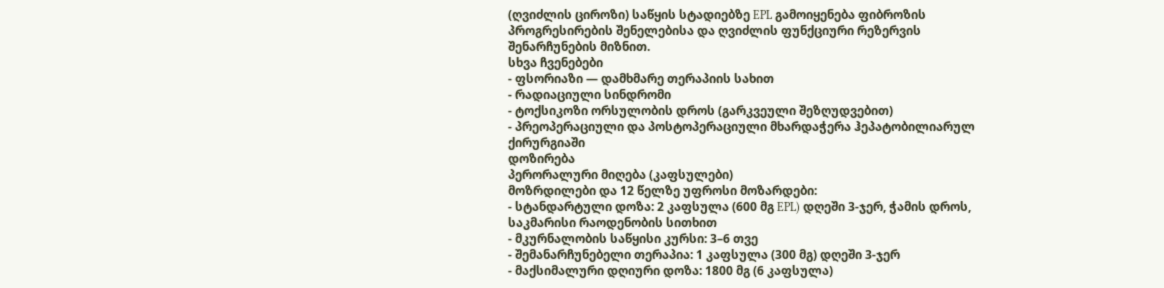(ღვიძლის ციროზი) საწყის სტადიებზე EPL გამოიყენება ფიბროზის პროგრესირების შენელებისა და ღვიძლის ფუნქციური რეზერვის შენარჩუნების მიზნით.
სხვა ჩვენებები
- ფსორიაზი — დამხმარე თერაპიის სახით
- რადიაციული სინდრომი
- ტოქსიკოზი ორსულობის დროს (გარკვეული შეზღუდვებით)
- პრეოპერაციული და პოსტოპერაციული მხარდაჭერა ჰეპატობილიარულ ქირურგიაში
დოზირება
პერორალური მიღება (კაფსულები)
მოზრდილები და 12 წელზე უფროსი მოზარდები:
- სტანდარტული დოზა: 2 კაფსულა (600 მგ EPL) დღეში 3-ჯერ, ჭამის დროს, საკმარისი რაოდენობის სითხით
- მკურნალობის საწყისი კურსი: 3–6 თვე
- შემანარჩუნებელი თერაპია: 1 კაფსულა (300 მგ) დღეში 3-ჯერ
- მაქსიმალური დღიური დოზა: 1800 მგ (6 კაფსულა)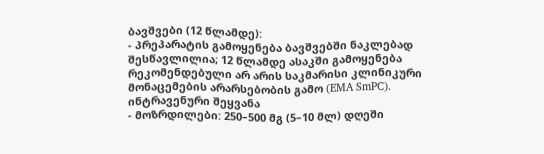ბავშვები (12 წლამდე):
- პრეპარატის გამოყენება ბავშვებში ნაკლებად შესწავლილია; 12 წლამდე ასაკში გამოყენება რეკომენდებული არ არის საკმარისი კლინიკური მონაცემების არარსებობის გამო (EMA SmPC).
ინტრავენური შეყვანა
- მოზრდილები: 250–500 მგ (5–10 მლ) დღეში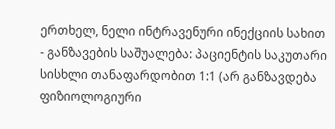ერთხელ, ნელი ინტრავენური ინექციის სახით
- განზავების საშუალება: პაციენტის საკუთარი სისხლი თანაფარდობით 1:1 (არ განზავდება ფიზიოლოგიური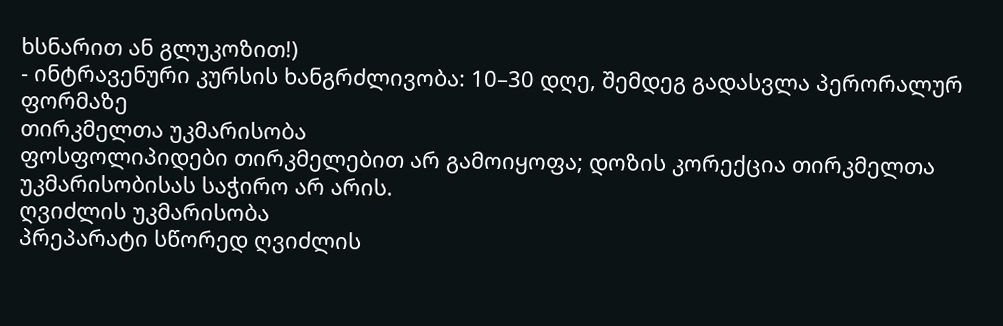ხსნარით ან გლუკოზით!)
- ინტრავენური კურსის ხანგრძლივობა: 10–30 დღე, შემდეგ გადასვლა პერორალურ ფორმაზე
თირკმელთა უკმარისობა
ფოსფოლიპიდები თირკმელებით არ გამოიყოფა; დოზის კორექცია თირკმელთა უკმარისობისას საჭირო არ არის.
ღვიძლის უკმარისობა
პრეპარატი სწორედ ღვიძლის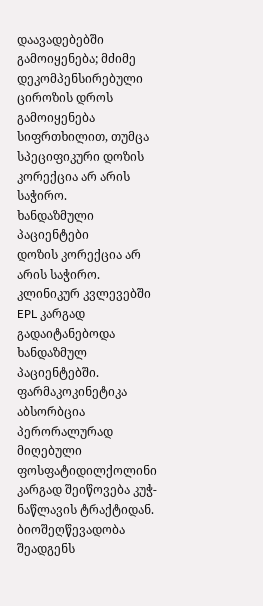დაავადებებში გამოიყენება; მძიმე დეკომპენსირებული ციროზის დროს გამოიყენება სიფრთხილით, თუმცა სპეციფიკური დოზის კორექცია არ არის საჭირო.
ხანდაზმული პაციენტები
დოზის კორექცია არ არის საჭირო. კლინიკურ კვლევებში EPL კარგად გადაიტანებოდა ხანდაზმულ პაციენტებში.
ფარმაკოკინეტიკა
აბსორბცია
პერორალურად მიღებული ფოსფატიდილქოლინი კარგად შეიწოვება კუჭ-ნაწლავის ტრაქტიდან. ბიოშეღწევადობა შეადგენს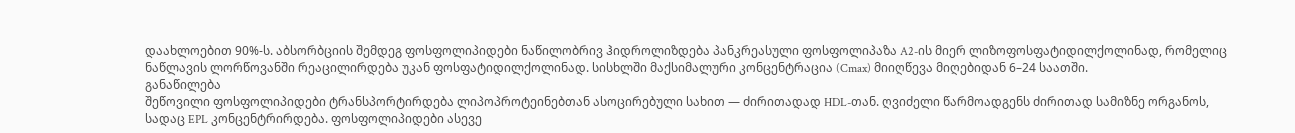დაახლოებით 90%-ს. აბსორბციის შემდეგ ფოსფოლიპიდები ნაწილობრივ ჰიდროლიზდება პანკრეასული ფოსფოლიპაზა A2-ის მიერ ლიზოფოსფატიდილქოლინად, რომელიც ნაწლავის ლორწოვანში რეაცილირდება უკან ფოსფატიდილქოლინად. სისხლში მაქსიმალური კონცენტრაცია (Cmax) მიიღწევა მიღებიდან 6–24 საათში.
განაწილება
შეწოვილი ფოსფოლიპიდები ტრანსპორტირდება ლიპოპროტეინებთან ასოცირებული სახით — ძირითადად HDL-თან. ღვიძელი წარმოადგენს ძირითად სამიზნე ორგანოს, სადაც EPL კონცენტრირდება. ფოსფოლიპიდები ასევე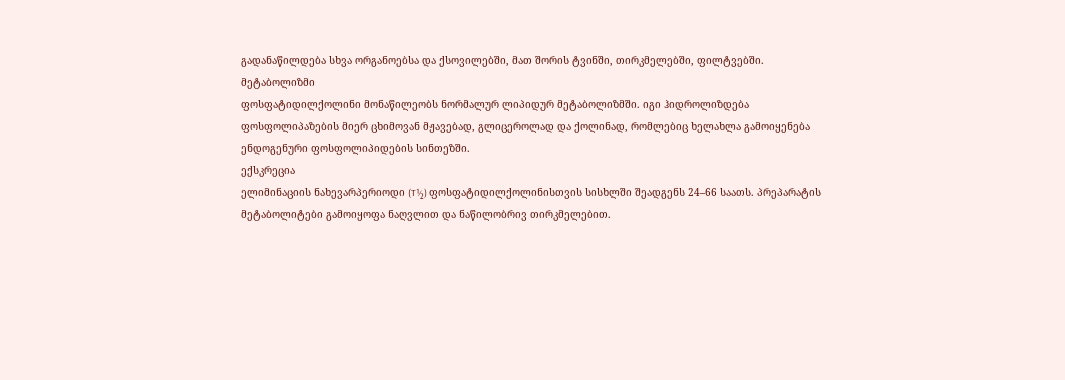გადანაწილდება სხვა ორგანოებსა და ქსოვილებში, მათ შორის ტვინში, თირკმელებში, ფილტვებში.
მეტაბოლიზმი
ფოსფატიდილქოლინი მონაწილეობს ნორმალურ ლიპიდურ მეტაბოლიზმში. იგი ჰიდროლიზდება ფოსფოლიპაზების მიერ ცხიმოვან მჟავებად, გლიცეროლად და ქოლინად, რომლებიც ხელახლა გამოიყენება ენდოგენური ფოსფოლიპიდების სინთეზში.
ექსკრეცია
ელიმინაციის ნახევარპერიოდი (T½) ფოსფატიდილქოლინისთვის სისხლში შეადგენს 24–66 საათს. პრეპარატის მეტაბოლიტები გამოიყოფა ნაღვლით და ნაწილობრივ თირკმელებით.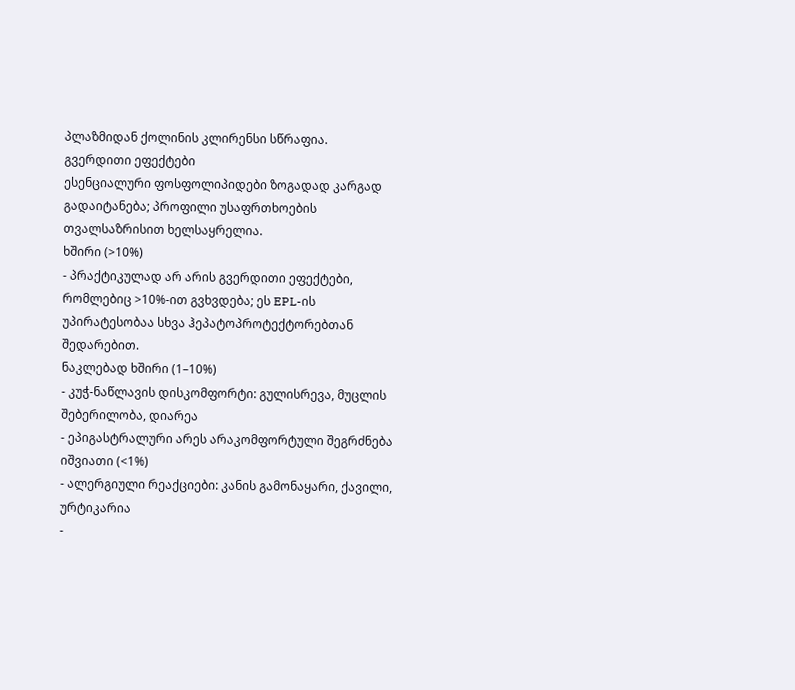პლაზმიდან ქოლინის კლირენსი სწრაფია.
გვერდითი ეფექტები
ესენციალური ფოსფოლიპიდები ზოგადად კარგად გადაიტანება; პროფილი უსაფრთხოების თვალსაზრისით ხელსაყრელია.
ხშირი (>10%)
- პრაქტიკულად არ არის გვერდითი ეფექტები, რომლებიც >10%-ით გვხვდება; ეს EPL-ის უპირატესობაა სხვა ჰეპატოპროტექტორებთან შედარებით.
ნაკლებად ხშირი (1–10%)
- კუჭ-ნაწლავის დისკომფორტი: გულისრევა, მუცლის შებერილობა, დიარეა
- ეპიგასტრალური არეს არაკომფორტული შეგრძნება
იშვიათი (<1%)
- ალერგიული რეაქციები: კანის გამონაყარი, ქავილი, ურტიკარია
-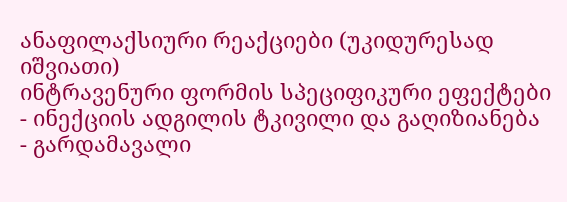ანაფილაქსიური რეაქციები (უკიდურესად იშვიათი)
ინტრავენური ფორმის სპეციფიკური ეფექტები
- ინექციის ადგილის ტკივილი და გაღიზიანება
- გარდამავალი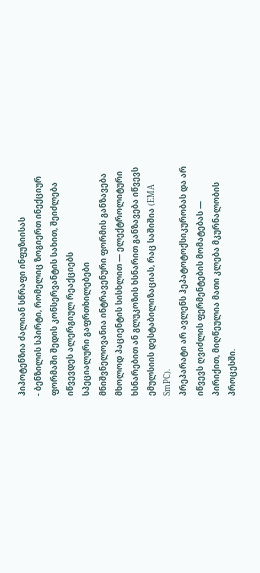ჰიპოტენზია ძალიან სწრაფი ინფუზიისას
- ბენზილის სპირტი, რომელიც ზოგიერთ ინექციურ ფორმაში შედის კონსერვანტის სახით, შეიძლება იწვევდეს ალერგიულ რეაქციებს
სპეციალური გაფრთხილებები
მნიშვნელოვანია ინტრავენური ფორმის განზავება მხოლოდ პაციენტის სისხლით — ელექტროლიტური ხსნარებით ან გლუკოზის ხსნარით განზავება იწვევს ემულსიის დესტაბილიზაციას, რაც საშიშია (EMA SmPC).
პრეპარატი არ ავლენს ჰეპატოტოქსიკურობას და არ იწვევს ღვიძლის ფერმენტების მომატებას — პირიქით, მიღწეულია მათი კლება მკურნალობის პროცესში.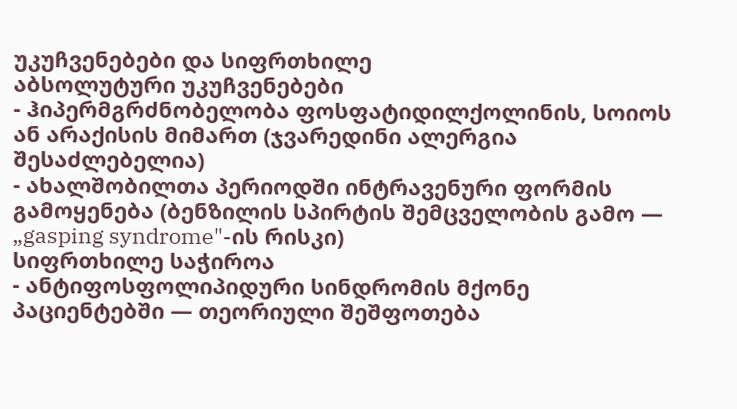უკუჩვენებები და სიფრთხილე
აბსოლუტური უკუჩვენებები
- ჰიპერმგრძნობელობა ფოსფატიდილქოლინის, სოიოს ან არაქისის მიმართ (ჯვარედინი ალერგია შესაძლებელია)
- ახალშობილთა პერიოდში ინტრავენური ფორმის გამოყენება (ბენზილის სპირტის შემცველობის გამო — „gasping syndrome"-ის რისკი)
სიფრთხილე საჭიროა
- ანტიფოსფოლიპიდური სინდრომის მქონე პაციენტებში — თეორიული შეშფოთება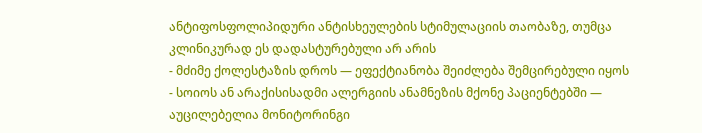ანტიფოსფოლიპიდური ანტისხეულების სტიმულაციის თაობაზე, თუმცა კლინიკურად ეს დადასტურებული არ არის
- მძიმე ქოლესტაზის დროს — ეფექტიანობა შეიძლება შემცირებული იყოს
- სოიოს ან არაქისისადმი ალერგიის ანამნეზის მქონე პაციენტებში — აუცილებელია მონიტორინგი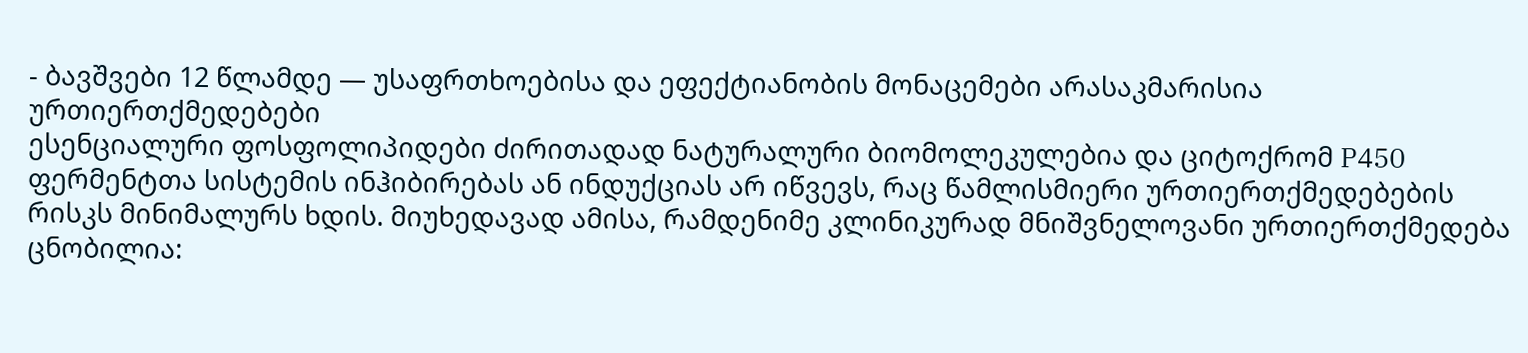- ბავშვები 12 წლამდე — უსაფრთხოებისა და ეფექტიანობის მონაცემები არასაკმარისია
ურთიერთქმედებები
ესენციალური ფოსფოლიპიდები ძირითადად ნატურალური ბიომოლეკულებია და ციტოქრომ P450 ფერმენტთა სისტემის ინჰიბირებას ან ინდუქციას არ იწვევს, რაც წამლისმიერი ურთიერთქმედებების რისკს მინიმალურს ხდის. მიუხედავად ამისა, რამდენიმე კლინიკურად მნიშვნელოვანი ურთიერთქმედება ცნობილია: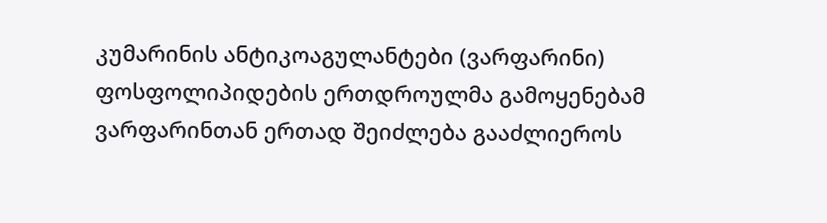კუმარინის ანტიკოაგულანტები (ვარფარინი)
ფოსფოლიპიდების ერთდროულმა გამოყენებამ ვარფარინთან ერთად შეიძლება გააძლიეროს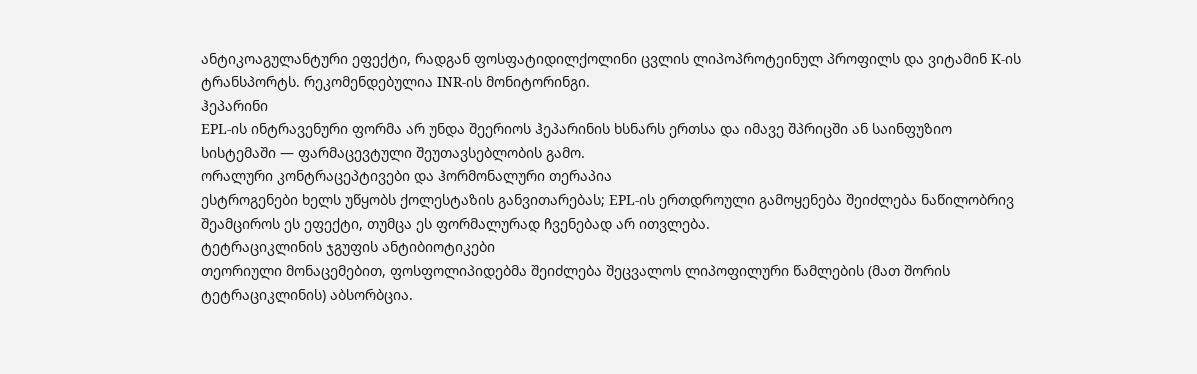ანტიკოაგულანტური ეფექტი, რადგან ფოსფატიდილქოლინი ცვლის ლიპოპროტეინულ პროფილს და ვიტამინ K-ის ტრანსპორტს. რეკომენდებულია INR-ის მონიტორინგი.
ჰეპარინი
EPL-ის ინტრავენური ფორმა არ უნდა შეერიოს ჰეპარინის ხსნარს ერთსა და იმავე შპრიცში ან საინფუზიო სისტემაში — ფარმაცევტული შეუთავსებლობის გამო.
ორალური კონტრაცეპტივები და ჰორმონალური თერაპია
ესტროგენები ხელს უწყობს ქოლესტაზის განვითარებას; EPL-ის ერთდროული გამოყენება შეიძლება ნაწილობრივ შეამციროს ეს ეფექტი, თუმცა ეს ფორმალურად ჩვენებად არ ითვლება.
ტეტრაციკლინის ჯგუფის ანტიბიოტიკები
თეორიული მონაცემებით, ფოსფოლიპიდებმა შეიძლება შეცვალოს ლიპოფილური წამლების (მათ შორის ტეტრაციკლინის) აბსორბცია.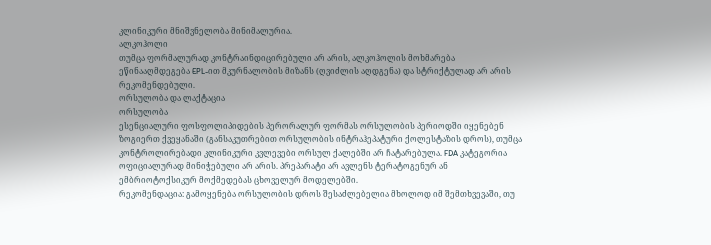კლინიკური მნიშვნელობა მინიმალურია.
ალკოჰოლი
თუმცა ფორმალურად კონტრაინდიცირებული არ არის, ალკოჰოლის მოხმარება ეწინააღმდეგება EPL-ით მკურნალობის მიზანს (ღვიძლის აღდგენა) და სტრიქტულად არ არის რეკომენდებული.
ორსულობა და ლაქტაცია
ორსულობა
ესენციალური ფოსფოლიპიდების პერორალურ ფორმას ორსულობის პერიოდში იყენებენ ზოგიერთ ქვეყანაში (განსაკუთრებით ორსულობის ინტრაჰეპატური ქოლესტაზის დროს), თუმცა კონტროლირებადი კლინიკური კვლევები ორსულ ქალებში არ ჩატარებულა. FDA კატეგორია ოფიციალურად მინიჭებული არ არის. პრეპარატი არ ავლენს ტერატოგენურ ან ემბრიოტოქსიკურ მოქმედებას ცხოველურ მოდელებში.
რეკომენდაცია: გამოყენება ორსულობის დროს შესაძლებელია მხოლოდ იმ შემთხვევაში, თუ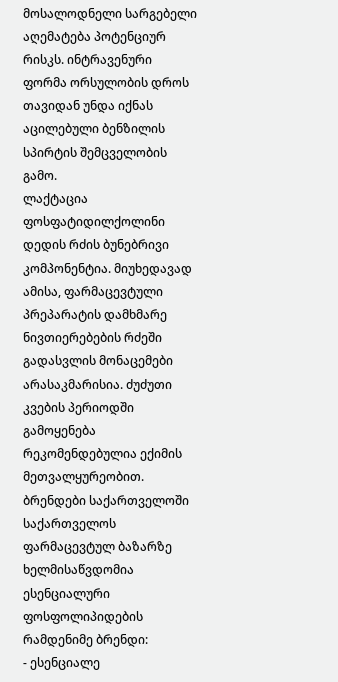მოსალოდნელი სარგებელი აღემატება პოტენციურ რისკს. ინტრავენური ფორმა ორსულობის დროს თავიდან უნდა იქნას აცილებული ბენზილის სპირტის შემცველობის გამო.
ლაქტაცია
ფოსფატიდილქოლინი დედის რძის ბუნებრივი კომპონენტია. მიუხედავად ამისა, ფარმაცევტული პრეპარატის დამხმარე ნივთიერებების რძეში გადასვლის მონაცემები არასაკმარისია. ძუძუთი კვების პერიოდში გამოყენება რეკომენდებულია ექიმის მეთვალყურეობით.
ბრენდები საქართველოში
საქართველოს ფარმაცევტულ ბაზარზე ხელმისაწვდომია ესენციალური ფოსფოლიპიდების რამდენიმე ბრენდი:
- ესენციალე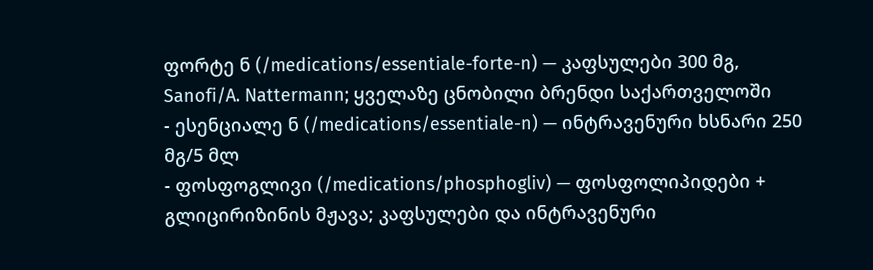ფორტე ნ (/medications/essentiale-forte-n) — კაფსულები 300 მგ, Sanofi/A. Nattermann; ყველაზე ცნობილი ბრენდი საქართველოში
- ესენციალე ნ (/medications/essentiale-n) — ინტრავენური ხსნარი 250 მგ/5 მლ
- ფოსფოგლივი (/medications/phosphogliv) — ფოსფოლიპიდები + გლიცირიზინის მჟავა; კაფსულები და ინტრავენური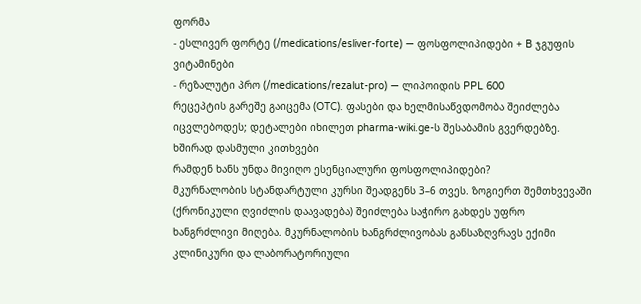ფორმა
- ესლივერ ფორტე (/medications/esliver-forte) — ფოსფოლიპიდები + B ჯგუფის ვიტამინები
- რეზალუტი პრო (/medications/rezalut-pro) — ლიპოიდის PPL 600
რეცეპტის გარეშე გაიცემა (OTC). ფასები და ხელმისაწვდომობა შეიძლება იცვლებოდეს; დეტალები იხილეთ pharma-wiki.ge-ს შესაბამის გვერდებზე.
ხშირად დასმული კითხვები
რამდენ ხანს უნდა მივიღო ესენციალური ფოსფოლიპიდები?
მკურნალობის სტანდარტული კურსი შეადგენს 3–6 თვეს. ზოგიერთ შემთხვევაში (ქრონიკული ღვიძლის დაავადება) შეიძლება საჭირო გახდეს უფრო ხანგრძლივი მიღება. მკურნალობის ხანგრძლივობას განსაზღვრავს ექიმი კლინიკური და ლაბორატორიული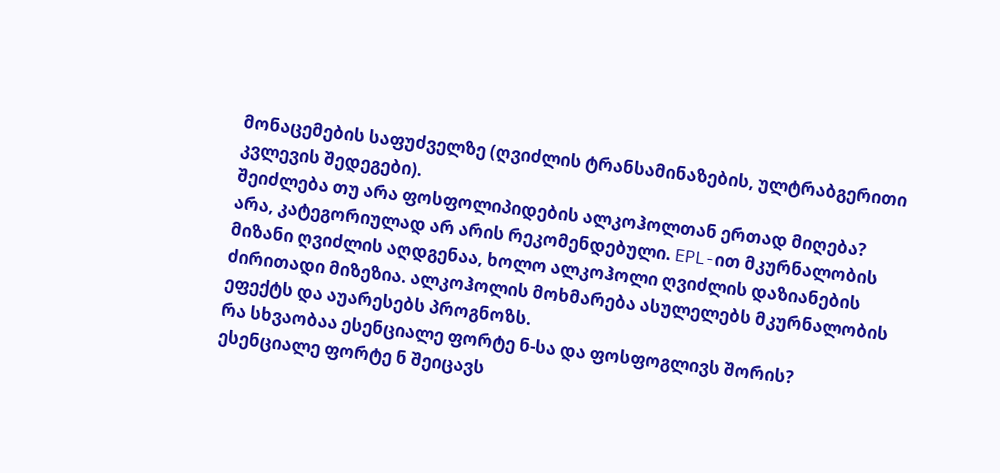მონაცემების საფუძველზე (ღვიძლის ტრანსამინაზების, ულტრაბგერითი კვლევის შედეგები).
შეიძლება თუ არა ფოსფოლიპიდების ალკოჰოლთან ერთად მიღება?
არა, კატეგორიულად არ არის რეკომენდებული. EPL-ით მკურნალობის მიზანი ღვიძლის აღდგენაა, ხოლო ალკოჰოლი ღვიძლის დაზიანების ძირითადი მიზეზია. ალკოჰოლის მოხმარება ასულელებს მკურნალობის ეფექტს და აუარესებს პროგნოზს.
რა სხვაობაა ესენციალე ფორტე ნ-სა და ფოსფოგლივს შორის?
ესენციალე ფორტე ნ შეიცავს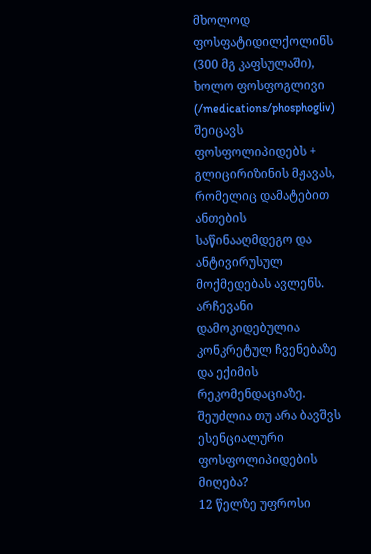მხოლოდ ფოსფატიდილქოლინს (300 მგ კაფსულაში), ხოლო ფოსფოგლივი (/medications/phosphogliv) შეიცავს ფოსფოლიპიდებს + გლიცირიზინის მჟავას, რომელიც დამატებით ანთების საწინააღმდეგო და ანტივირუსულ მოქმედებას ავლენს. არჩევანი დამოკიდებულია კონკრეტულ ჩვენებაზე და ექიმის რეკომენდაციაზე.
შეუძლია თუ არა ბავშვს ესენციალური ფოსფოლიპიდების მიღება?
12 წელზე უფროსი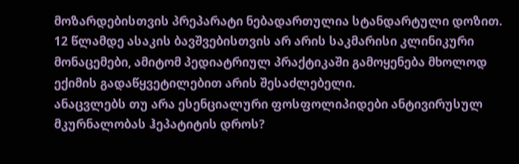მოზარდებისთვის პრეპარატი ნებადართულია სტანდარტული დოზით. 12 წლამდე ასაკის ბავშვებისთვის არ არის საკმარისი კლინიკური მონაცემები, ამიტომ პედიატრიულ პრაქტიკაში გამოყენება მხოლოდ ექიმის გადაწყვეტილებით არის შესაძლებელი.
ანაცვლებს თუ არა ესენციალური ფოსფოლიპიდები ანტივირუსულ მკურნალობას ჰეპატიტის დროს?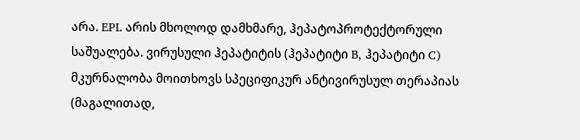არა. EPL არის მხოლოდ დამხმარე, ჰეპატოპროტექტორული საშუალება. ვირუსული ჰეპატიტის (ჰეპატიტი B, ჰეპატიტი C) მკურნალობა მოითხოვს სპეციფიკურ ანტივირუსულ თერაპიას (მაგალითად,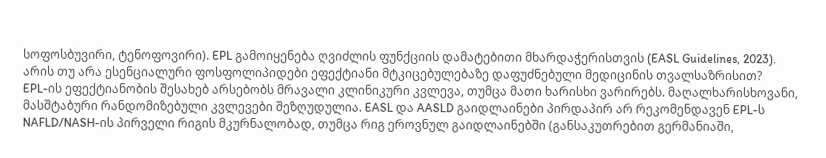სოფოსბუვირი, ტენოფოვირი). EPL გამოიყენება ღვიძლის ფუნქციის დამატებითი მხარდაჭერისთვის (EASL Guidelines, 2023).
არის თუ არა ესენციალური ფოსფოლიპიდები ეფექტიანი მტკიცებულებაზე დაფუძნებული მედიცინის თვალსაზრისით?
EPL-ის ეფექტიანობის შესახებ არსებობს მრავალი კლინიკური კვლევა, თუმცა მათი ხარისხი ვარირებს. მაღალხარისხოვანი, მასშტაბური რანდომიზებული კვლევები შეზღუდულია. EASL და AASLD გაიდლაინები პირდაპირ არ რეკომენდავენ EPL-ს NAFLD/NASH-ის პირველი რიგის მკურნალობად, თუმცა რიგ ეროვნულ გაიდლაინებში (განსაკუთრებით გერმანიაში,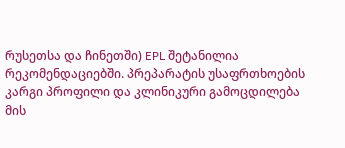რუსეთსა და ჩინეთში) EPL შეტანილია რეკომენდაციებში. პრეპარატის უსაფრთხოების კარგი პროფილი და კლინიკური გამოცდილება მის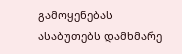გამოყენებას ასაბუთებს დამხმარე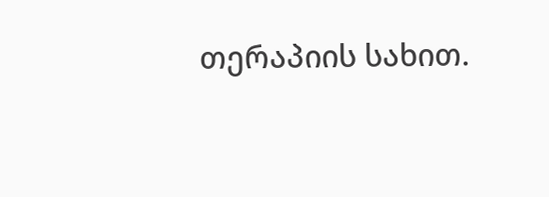თერაპიის სახით.